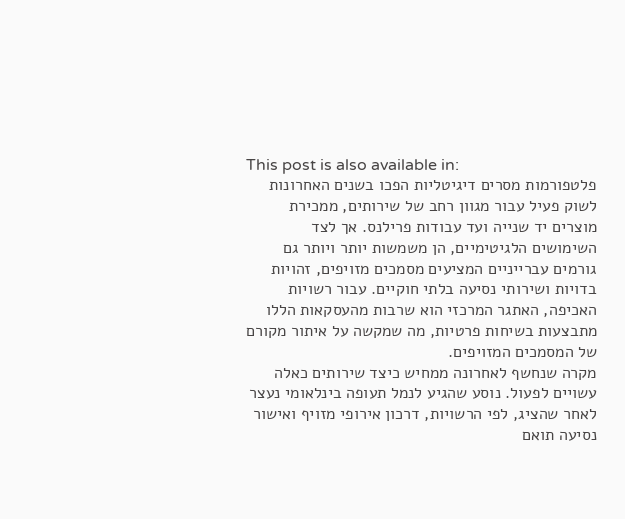This post is also available in:
פלטפורמות מסרים דיגיטליות הפכו בשנים האחרונות לשוק פעיל עבור מגוון רחב של שירותים, ממכירת מוצרים יד שנייה ועד עבודות פרילנס. אך לצד השימושים הלגיטימיים, הן משמשות יותר ויותר גם גורמים עברייניים המציעים מסמכים מזויפים, זהויות בדויות ושירותי נסיעה בלתי חוקיים. עבור רשויות האכיפה, האתגר המרכזי הוא שרבות מהעסקאות הללו מתבצעות בשיחות פרטיות, מה שמקשה על איתור מקורם של המסמכים המזויפים.
מקרה שנחשף לאחרונה ממחיש כיצד שירותים כאלה עשויים לפעול. נוסע שהגיע לנמל תעופה בינלאומי נעצר לאחר שהציג, לפי הרשויות, דרכון אירופי מזויף ואישור נסיעה תואם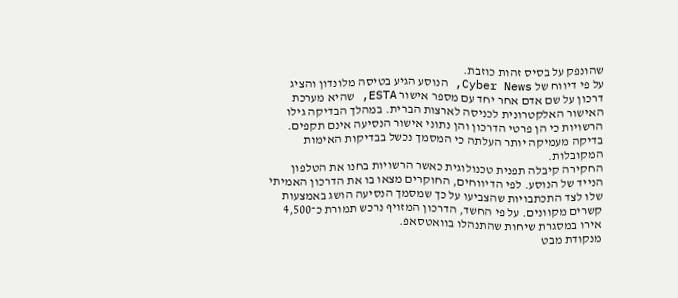שהונפק על בסיס זהות כוזבת.
על פי דיווח של Cyber News, הנוסע הגיע בטיסה מלונדון והציג דרכון על שם אדם אחר יחד עם מספר אישור ESTA, שהיא מערכת האישור האלקטרונית לכניסה לארצות הברית. במהלך הבדיקה גילו הרשויות כי הן פרטי הדרכון והן נתוני אישור הנסיעה אינם תקפים. בדיקה מעמיקה יותר העלתה כי המסמך נכשל בבדיקות האימות המקובלות.
החקירה קיבלה תפנית טכנולוגית כאשר הרשויות בחנו את הטלפון הנייד של הנוסע. לפי הדיווחים, החוקרים מצאו בו את הדרכון האמיתי שלו לצד התכתבויות שהצביעו על כך שמסמך הנסיעה הושג באמצעות קשרים מקוונים. על פי החשד, הדרכון המזויף נרכש תמורת כ־4,500 אירו במסגרת שיחות שהתנהלו בוואטסאפ.
מנקודת מבט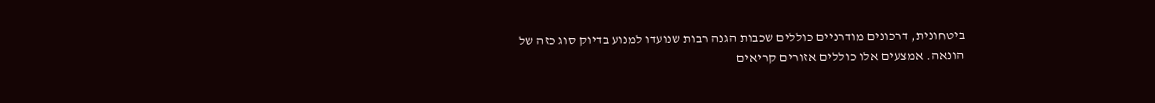ביטחונית, דרכונים מודרניים כוללים שכבות הגנה רבות שנועדו למנוע בדיוק סוג כזה של הונאה. אמצעים אלו כוללים אזורים קריאים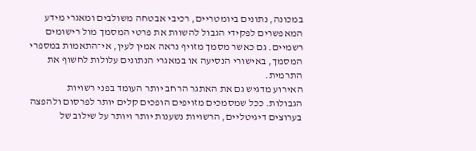במכונה, נתונים ביומטריים, רכיבי אבטחה משולבים ומאגרי מידע המאפשרים לפקידי הגבול להשוות את פרטי המסמך מול רישומים רשמיים. גם כאשר מסמך מזויף נראה אמין לעין, אי־התאמות במספרי המסמך, באישורי הנסיעה או במאגרי הנתונים עלולות לחשוף את התרמית.
האירוע מדגיש גם את האתגר הרחב יותר העומד בפני רשויות הגבולות. ככל שמסמכים מזויפים הופכים קלים יותר לפרסום ולהפצה בערוצים דיגיטליים, הרשויות נשענות יותר ויותר על שילוב של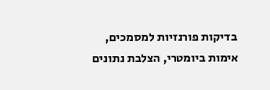בדיקות פורנזיות למסמכים, אימות ביומטרי, הצלבת נתונים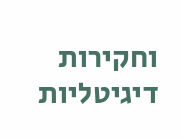וחקירות דיגיטליות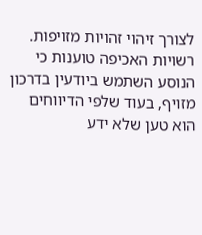לצורך זיהוי זהויות מזויפות.
רשויות האכיפה טוענות כי הנוסע השתמש ביודעין בדרכון מזויף, בעוד שלפי הדיווחים הוא טען שלא ידע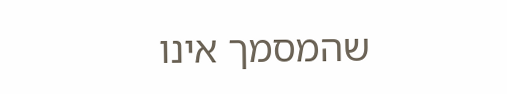שהמסמך אינו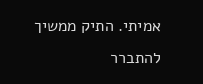אמיתי. התיק ממשיך להתברר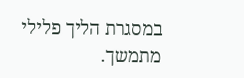במסגרת הליך פלילי מתמשך.